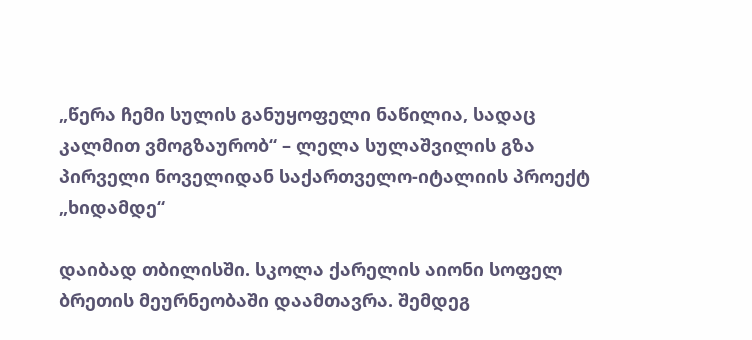„წერა ჩემი სულის განუყოფელი ნაწილია, სადაც კალმით ვმოგზაურობ“ – ლელა სულაშვილის გზა პირველი ნოველიდან საქართველო-იტალიის პროექტ „ხიდამდე“

დაიბად თბილისში. სკოლა ქარელის აიონი სოფელ ბრეთის მეურნეობაში დაამთავრა. შემდეგ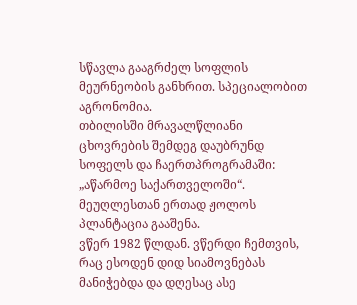სწავლა გააგრძელ სოფლის მეურნეობის განხრით. სპეციალობით აგრონომია.
თბილისში მრავალწლიანი ცხოვრების შემდეგ დაუბრუნდ სოფელს და ჩაერთპროგრამაში: „აწარმოე საქართველოში“. მეუღლესთან ერთად ჟოლოს პლანტაცია გააშენა.
ვწერ 1982 წლდან. ვწერდი ჩემთვის, რაც ესოდენ დიდ სიამოვნებას მანიჭებდა და დღესაც ასე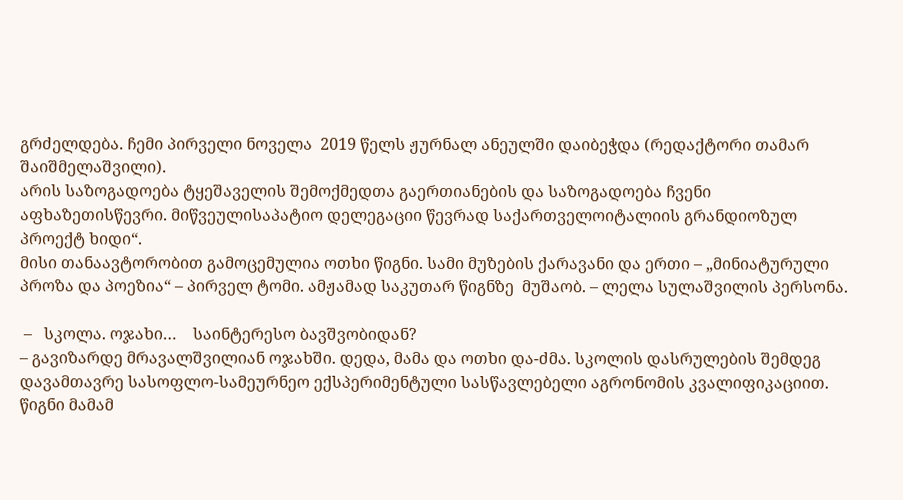გრძელდება. ჩემი პირველი ნოველა  2019 წელს ჟურნალ ანეულში დაიბეჭდა (რედაქტორი თამარ შაიშმელაშვილი).
არის საზოგადოება ტყეშაველის შემოქმედთა გაერთიანების და საზოგადოება ჩვენი აფხაზეთისწევრი. მიწვეულისაპატიო დელეგაციი წევრად საქართველოიტალიის გრანდიოზულ პროექტ ხიდი“.
მისი თანაავტორობით გამოცემულია ოთხი წიგნი. სამი მუზების ქარავანი და ერთი – „მინიატურული პროზა და პოეზია“ – პირველ ტომი. ამჟამად საკუთარ წიგნზე  მუშაობ. – ლელა სულაშვილის პერსონა.

 –   სკოლა. ოჯახი…    საინტერესო ბავშვობიდან?
– გავიზარდე მრავალშვილიან ოჯახში. დედა, მამა და ოთხი და-ძმა. სკოლის დასრულების შემდეგ დავამთავრე სასოფლო-სამეურნეო ექსპერიმენტული სასწავლებელი აგრონომის კვალიფიკაციით. წიგნი მამამ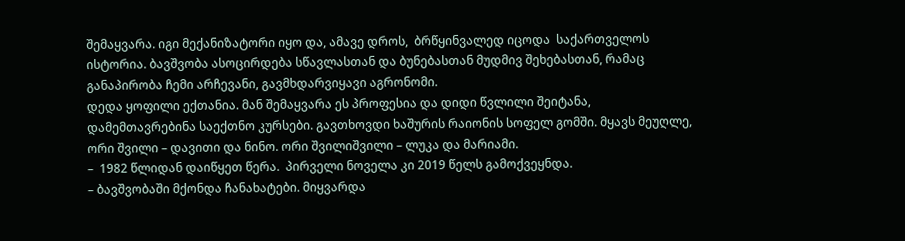შემაყვარა. იგი მექანიზატორი იყო და, ამავე დროს,  ბრწყინვალედ იცოდა  საქართველოს ისტორია. ბავშვობა ასოცირდება სწავლასთან და ბუნებასთან მუდმივ შეხებასთან, რამაც განაპირობა ჩემი არჩევანი, გავმხდარვიყავი აგრონომი.
დედა ყოფილი ექთანია. მან შემაყვარა ეს პროფესია და დიდი წვლილი შეიტანა,  დამემთავრებინა საექთნო კურსები. გავთხოვდი ხაშურის რაიონის სოფელ გომში. მყავს მეუღლე, ორი შვილი – დავითი და ნინო. ორი შვილიშვილი – ლუკა და მარიამი.
–  1982 წლიდან დაიწყეთ წერა.  პირველი ნოველა კი 2019 წელს გამოქვეყნდა.
– ბავშვობაში მქონდა ჩანახატები. მიყვარდა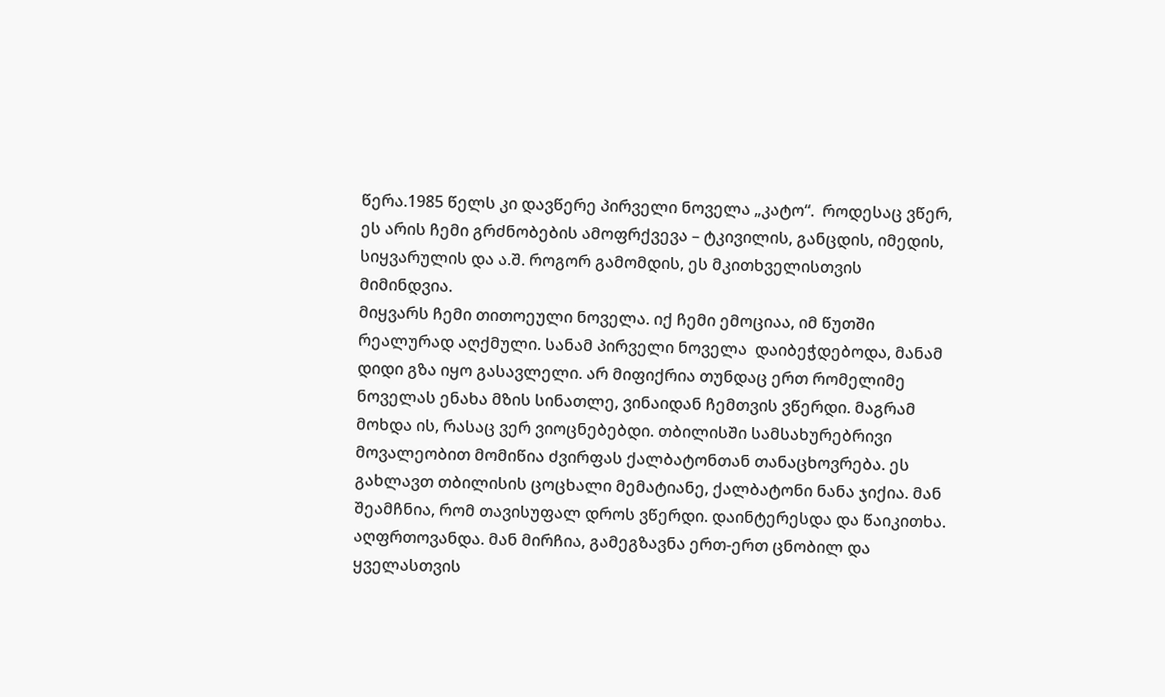წერა.1985 წელს კი დავწერე პირველი ნოველა „კატო“.  როდესაც ვწერ, ეს არის ჩემი გრძნობების ამოფრქვევა – ტკივილის, განცდის, იმედის, სიყვარულის და ა.შ. როგორ გამომდის, ეს მკითხველისთვის მიმინდვია.
მიყვარს ჩემი თითოეული ნოველა. იქ ჩემი ემოციაა, იმ წუთში რეალურად აღქმული. სანამ პირველი ნოველა  დაიბეჭდებოდა, მანამ  დიდი გზა იყო გასავლელი. არ მიფიქრია თუნდაც ერთ რომელიმე ნოველას ენახა მზის სინათლე, ვინაიდან ჩემთვის ვწერდი. მაგრამ მოხდა ის, რასაც ვერ ვიოცნებებდი. თბილისში სამსახურებრივი მოვალეობით მომიწია ძვირფას ქალბატონთან თანაცხოვრება. ეს გახლავთ თბილისის ცოცხალი მემატიანე, ქალბატონი ნანა ჯიქია. მან შეამჩნია, რომ თავისუფალ დროს ვწერდი. დაინტერესდა და წაიკითხა. აღფრთოვანდა. მან მირჩია, გამეგზავნა ერთ-ერთ ცნობილ და ყველასთვის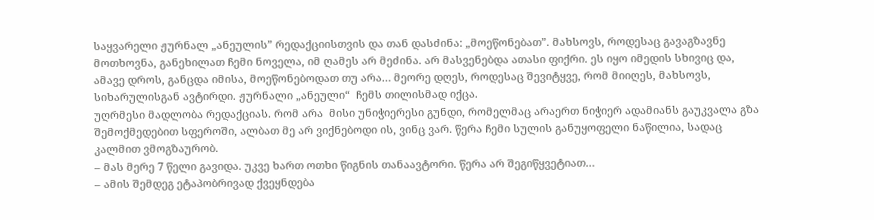საყვარელი ჟურნალ „ანეულის” რედაქციისთვის და თან დასძინა: „მოეწონებათ”. მახსოვს, როდესაც გავაგზავნე მოთხოვნა, განეხილათ ჩემი ნოველა, იმ ღამეს არ მეძინა. არ მასვენებდა ათასი ფიქრი. ეს იყო იმედის სხივიც და, ამავე დროს, განცდა იმისა, მოეწონებოდათ თუ არა… მეორე დღეს, როდესაც შევიტყვე, რომ მიიღეს, მახსოვს, სიხარულისგან ავტირდი. ჟურნალი „ანეული“  ჩემს თილისმად იქცა.
უღრმესი მადლობა რედაქციას. რომ არა  მისი უნიჭიერესი გუნდი, რომელმაც არაერთ ნიჭიერ ადამიანს გაუკვალა გზა შემოქმედებით სფეროში, ალბათ მე არ ვიქნებოდი ის, ვინც ვარ. წერა ჩემი სულის განუყოფელი ნაწილია, სადაც კალმით ვმოგზაურობ.
– მას მერე 7 წელი გავიდა. უკვე ხართ ოთხი წიგნის თანაავტორი. წერა არ შეგიწყვეტიათ…
– ამის შემდეგ ეტაპობრივად ქვეყნდება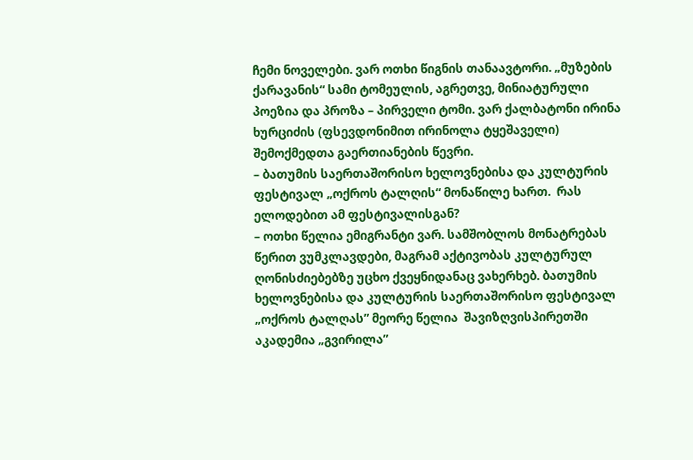ჩემი ნოველები. ვარ ოთხი წიგნის თანაავტორი. „მუზების ქარავანის“ სამი ტომეულის, აგრეთვე, მინიატურული პოეზია და პროზა – პირველი ტომი. ვარ ქალბატონი ირინა ხურციძის (ფსევდონიმით ირინოლა ტყეშაველი) შემოქმედთა გაერთიანების წევრი.
– ბათუმის საერთაშორისო ხელოვნებისა და კულტურის ფესტივალ „ოქროს ტალღის“ მონაწილე ხართ.  რას ელოდებით ამ ფესტივალისგან?
– ოთხი წელია ემიგრანტი ვარ. სამშობლოს მონატრებას წერით ვუმკლავდები, მაგრამ აქტივობას კულტურულ ღონისძიებებზე უცხო ქვეყნიდანაც ვახერხებ. ბათუმის ხელოვნებისა და კულტურის საერთაშორისო ფესტივალ „ოქროს ტალღას” მეორე წელია  შავიზღვისპირეთში აკადემია „გვირილა”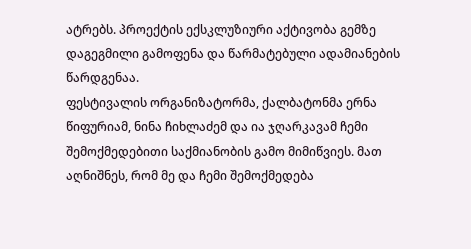ატრებს. პროექტის ექსკლუზიური აქტივობა გემზე დაგეგმილი გამოფენა და წარმატებული ადამიანების წარდგენაა.
ფესტივალის ორგანიზატორმა, ქალბატონმა ერნა წიფურიამ, ნინა ჩიხლაძემ და ია ჯღარკავამ ჩემი შემოქმედებითი საქმიანობის გამო მიმიწვიეს. მათ აღნიშნეს, რომ მე და ჩემი შემოქმედება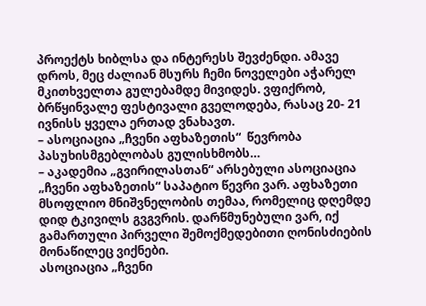პროექტს ხიბლსა და ინტერესს შევძენდი. ამავე დროს, მეც ძალიან მსურს ჩემი ნოველები აჭარელ მკითხველთა გულებამდე მივიდეს. ვფიქრობ, ბრწყინვალე ფესტივალი გველოდება, რასაც 20- 21 ივნისს ყველა ერთად ვნახავთ.
– ასოციაცია „ჩვენი აფხაზეთის“  წევრობა პასუხისმგებლობას გულისხმობს…
– აკადემია „გვირილასთან“ არსებული ასოციაცია „ჩვენი აფხაზეთის“ საპატიო წევრი ვარ. აფხაზეთი მსოფლიო მნიშვნელობის თემაა, რომელიც დღემდე დიდ ტკივილს გვგვრის. დარწმუნებული ვარ, იქ გამართული პირველი შემოქმედებითი ღონისძიების მონაწილეც ვიქნები.
ასოციაცია „ჩვენი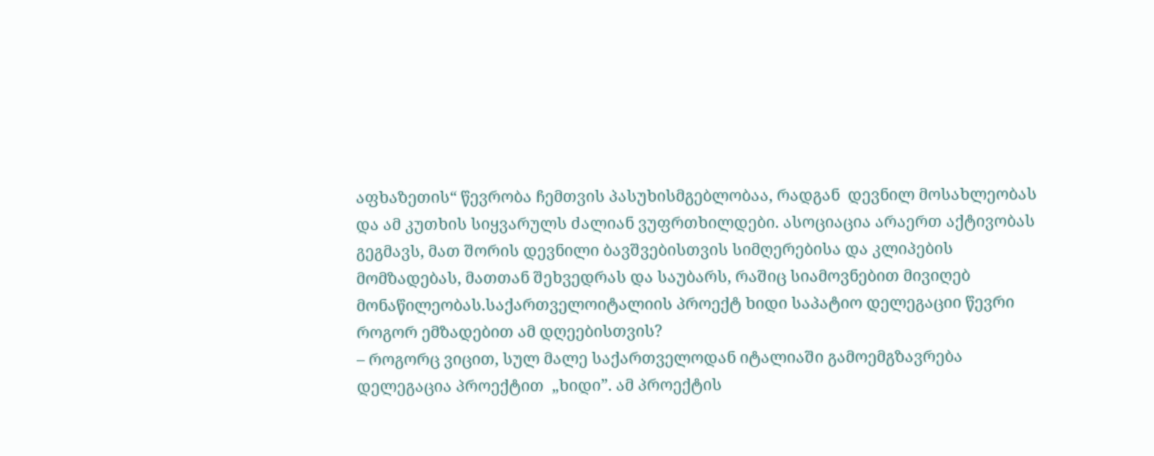აფხაზეთის“ წევრობა ჩემთვის პასუხისმგებლობაა, რადგან  დევნილ მოსახლეობას და ამ კუთხის სიყვარულს ძალიან ვუფრთხილდები. ასოციაცია არაერთ აქტივობას გეგმავს, მათ შორის დევნილი ბავშვებისთვის სიმღერებისა და კლიპების მომზადებას, მათთან შეხვედრას და საუბარს, რაშიც სიამოვნებით მივიღებ მონაწილეობას.საქართველოიტალიის პროექტ ხიდი საპატიო დელეგაციი წევრი როგორ ემზადებით ამ დღეებისთვის?
– როგორც ვიცით, სულ მალე საქართველოდან იტალიაში გამოემგზავრება დელეგაცია პროექტით  „ხიდი”. ამ პროექტის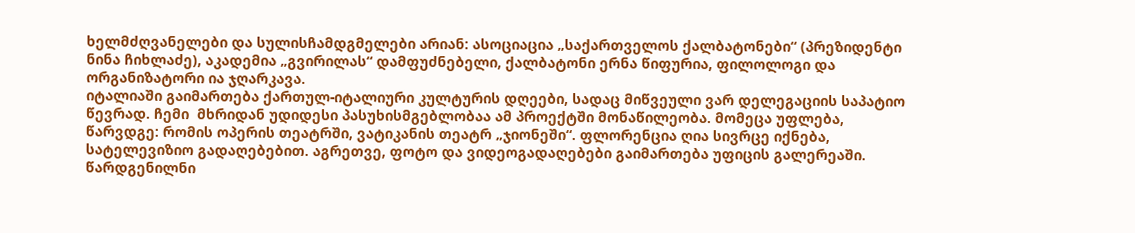ხელმძღვანელები და სულისჩამდგმელები არიან: ასოციაცია „საქართველოს ქალბატონები“ (პრეზიდენტი ნინა ჩიხლაძე), აკადემია „გვირილას“ დამფუძნებელი, ქალბატონი ერნა წიფურია, ფილოლოგი და ორგანიზატორი ია ჯღარკავა.
იტალიაში გაიმართება ქართულ-იტალიური კულტურის დღეები, სადაც მიწვეული ვარ დელეგაციის საპატიო წევრად. ჩემი  მხრიდან უდიდესი პასუხისმგებლობაა ამ პროექტში მონაწილეობა. მომეცა უფლება, წარვდგე: რომის ოპერის თეატრში, ვატიკანის თეატრ „ჯიონეში“. ფლორენცია ღია სივრცე იქნება, სატელევიზიო გადაღებებით. აგრეთვე, ფოტო და ვიდეოგადაღებები გაიმართება უფიცის გალერეაში. წარდგენილნი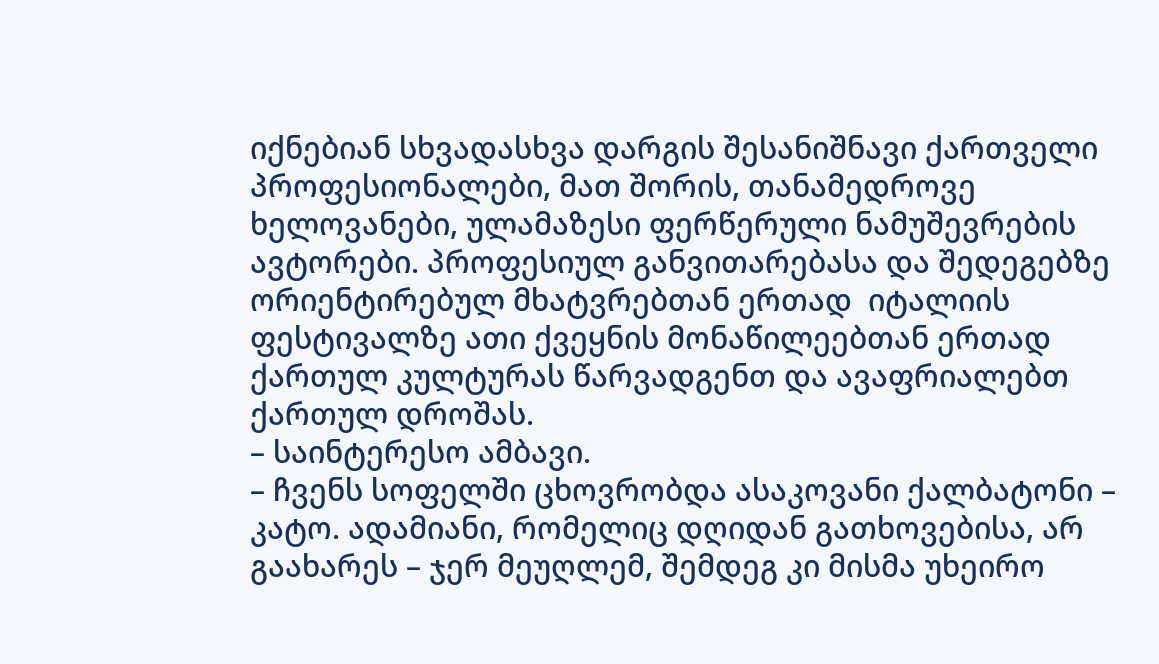იქნებიან სხვადასხვა დარგის შესანიშნავი ქართველი პროფესიონალები, მათ შორის, თანამედროვე ხელოვანები, ულამაზესი ფერწერული ნამუშევრების ავტორები. პროფესიულ განვითარებასა და შედეგებზე ორიენტირებულ მხატვრებთან ერთად  იტალიის ფესტივალზე ათი ქვეყნის მონაწილეებთან ერთად ქართულ კულტურას წარვადგენთ და ავაფრიალებთ ქართულ დროშას.
– საინტერესო ამბავი.
– ჩვენს სოფელში ცხოვრობდა ასაკოვანი ქალბატონი – კატო. ადამიანი, რომელიც დღიდან გათხოვებისა, არ გაახარეს – ჯერ მეუღლემ, შემდეგ კი მისმა უხეირო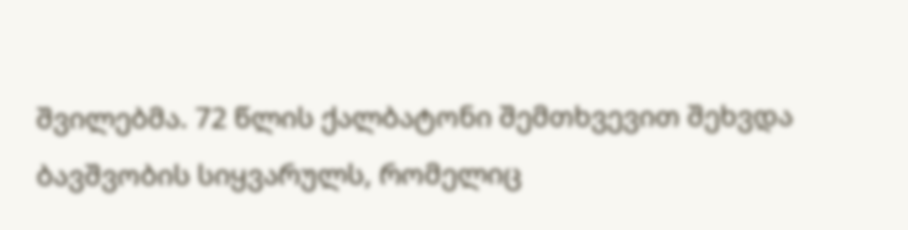შვილებმა. 72 წლის ქალბატონი შემთხვევით შეხვდა ბავშვობის სიყვარულს, რომელიც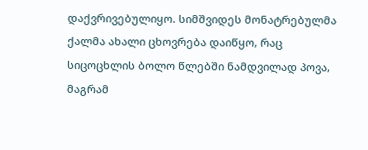დაქვრივებულიყო. სიმშვიდეს მონატრებულმა ქალმა ახალი ცხოვრება დაიწყო, რაც სიცოცხლის ბოლო წლებში ნამდვილად პოვა, მაგრამ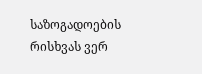საზოგადოების რისხვას ვერ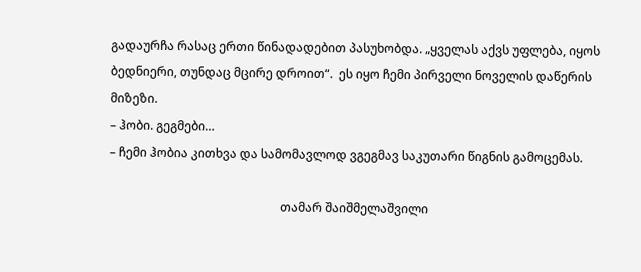გადაურჩა რასაც ერთი წინადადებით პასუხობდა. „ყველას აქვს უფლება, იყოს ბედნიერი, თუნდაც მცირე დროით“.  ეს იყო ჩემი პირველი ნოველის დაწერის მიზეზი.
– ჰობი. გეგმები…
– ჩემი ჰობია კითხვა და სამომავლოდ ვგეგმავ საკუთარი წიგნის გამოცემას.

                                                         თამარ შაიშმელაშვილი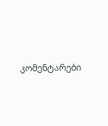კომენტარები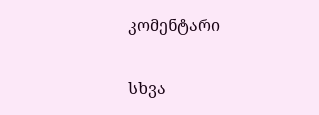კომენტარი

სხვა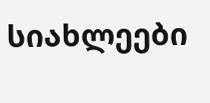სიახლეები